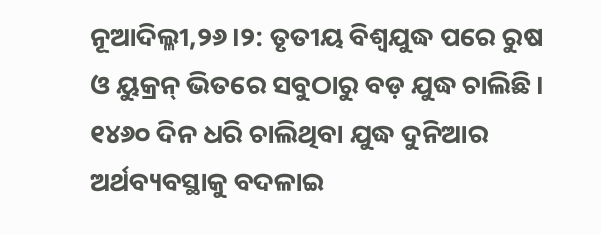ନୂଆଦିଲ୍ଳୀ,୨୬।୨: ତୃତୀୟ ବିଶ୍ୱଯୁଦ୍ଧ ପରେ ରୁଷ ଓ ୟୁକ୍ରନ୍ ଭିତରେ ସବୁଠାରୁ ବଡ଼ ଯୁଦ୍ଧ ଚାଲିଛି। ୧୪୬୦ ଦିନ ଧରି ଚାଲିଥିବା ଯୁଦ୍ଧ ଦୁନିଆର ଅର୍ଥବ୍ୟବସ୍ଥାକୁ ବଦଳାଇ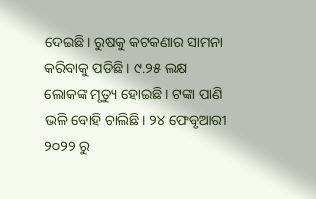ଦେଇଛି। ରୁଷକୁ କଟକଣାର ସାମନା କରିବାକୁ ପଡିଛି। ୯.୨୫ ଲକ୍ଷ ଲୋକଙ୍କ ମୃତ୍ୟୁ ହୋଇଛି। ଟଙ୍କା ପାଣି ଭଳି ବୋହି ଚାଲିଛି। ୨୪ ଫେବୃଆରୀ ୨୦୨୨ ରୁ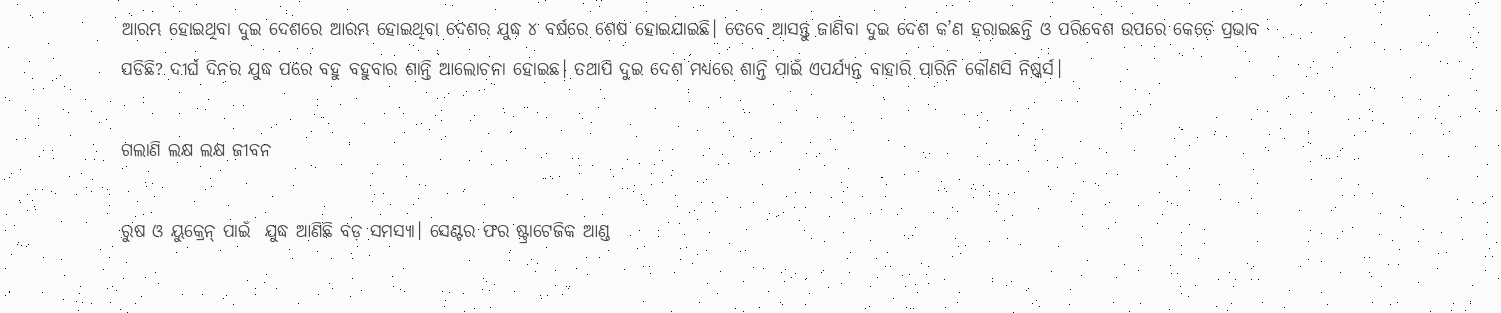ଆରମ୍ଭ ହୋଇଥିବା ଦୁଇ ଦେଶରେ ଆରମ୍ଭ ହୋଇଥିବା ଦେଶର ଯୁଦ୍ଧ ୪ ବର୍ଷରେ ଶେଷ ହୋଇଯାଇଛି। ତେବେ ଆସନ୍ତୁ ଜାଣିବା ଦୁଇ ଦେଶ କ’ଣ ହରାଇଛନ୍ତି ଓ ପରିବେଶ ଉପରେ କେତେ ପ୍ରଭାବ ପଡିଛି? ଦୀର୍ଘ ଦିନର ଯୁଦ୍ଧ ପରେ ବହୁ ବହୁବାର ଶାନ୍ତି ଆଲୋଚନା ହୋଇଛ। ତଥାପି ଦୁଇ ଦେଶ ମଧ୍ୟରେ ଶାନ୍ତି ପାଇଁ ଏପର୍ଯ୍ୟନ୍ତ ବାହାରି ପାରିନି କୌଣସି ନିଷ୍କର୍ସ।

ଗଲାଣି ଲକ୍ଷ ଲକ୍ଷ ଜୀବନ

ରୁଷ ଓ ୟୁକ୍ରେନ୍ ପାଇଁ  ଯୁଦ୍ଧ ଆଣିଛି ବଡ଼ ସମସ୍ୟା। ସେଣ୍ଟର ଫର ଷ୍ଟ୍ରାଟେଜିକ ଆଣ୍ଡ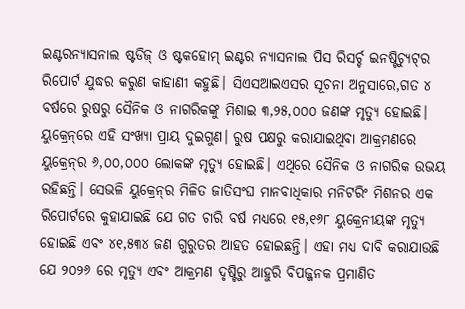ଇଣ୍ଟରନ୍ୟାସନାଲ ଷ୍ଟଡିଜ୍ ଓ ଷ୍ଟକହୋମ୍ ଇଣ୍ଟର ନ୍ୟାସନାଲ ପିସ ରିସର୍ଚ୍ଚ ଇନଷ୍ଟିଚ୍ୟୁଟ୍‌ର ରିପୋର୍ଟ ଯୁଦ୍ଧର କରୁଣ କାହାଣୀ କହୁଛି। ସିଏସଆଇଏସର ସୂଚନା ଅନୁସାରେ,ଗତ ୪ ବର୍ଷରେ ରୁଷରୁ ସୈନିକ ଓ ନାଗରିକଙ୍କୁ ମିଶାଇ ୩,୨୫,୦୦୦ ଜଣଙ୍କ ମୃତ୍ୟୁ ହୋଇଛି। ୟୁକ୍ରେନ୍‌ରେ ଏହି ସଂଖ୍ୟା ପ୍ରାୟ ଦୁଇଗୁଣ। ରୁଷ ପକ୍ଷରୁ କରାଯାଇଥିବା ଆକ୍ରମଣରେ ୟୁକ୍ରେନ୍‌ର ୬,୦୦,୦୦୦ ଲୋକଙ୍କ ମୃତ୍ୟୁ ହୋଇଛି। ଏଥିରେ ସୈନିକ ଓ ନାଗରିକ ଉଭୟ ରହିଛନ୍ତି। ସେଭଳି ୟୁକ୍ରେନ୍‌ର ମିଳିତ ଜାତିସଂଘ ମାନବାଧିକାର ମନିଟରିଂ ମିଶନର ଏକ ରିପୋର୍ଟରେ କୁହାଯାଇଛି ଯେ ଗତ ଚାରି ବର୍ଷ ମଧ୍ୟରେ ୧୫,୧୬୮ ୟୁକ୍ରେନୀୟଙ୍କ ମୃତ୍ୟୁ ହୋଇଛି ଏବଂ ୪୧,୫୩୪ ଜଣ ଗୁରୁତର ଆହତ ହୋଇଛନ୍ତି। ଏହା ମଧ୍ୟ ଦାବି କରାଯାଉଛି ଯେ ୨୦୨୬ ରେ ମୃତ୍ୟୁ ଏବଂ ଆକ୍ରମଣ ଦୃଷ୍ଟିରୁ ଆହୁରି ବିପଜ୍ଜନକ ପ୍ରମାଣିତ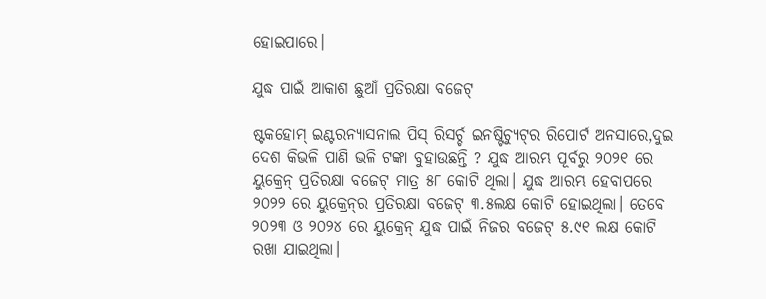ହୋଇପାରେ।

ଯୁଦ୍ଧ ପାଇଁ ଆକାଶ ଛୁଆଁ ପ୍ରତିରକ୍ଷା ବଜେଟ୍

ଷ୍ଟକହୋମ୍ ଇଣ୍ଟରନ୍ୟାସନାଲ ପିସ୍ ରିସର୍ଚ୍ଚ ଇନଷ୍ଟିଚ୍ୟୁଟ୍‌ର ରିପୋର୍ଟ ଅନସାରେ,ଦୁଇ ଦେଶ କିଭଳି ପାଣି ଭଳି ଟଙ୍କା ବୁହାଉଛନ୍ତି ? ଯୁଦ୍ଧ ଆରମ୍ଭ ପୂର୍ବରୁ ୨୦୨୧ ରେ ୟୁକ୍ରେନ୍ ପ୍ରତିରକ୍ଷା ବଜେଟ୍ ମାତ୍ର ୫୮ କୋଟି ଥିଲା। ଯୁଦ୍ଧ ଆରମ୍ଭ ହେବାପରେ ୨୦୨୨ ରେ ୟୁକ୍ରେନ୍‌ର ପ୍ରତିରକ୍ଷା ବଜେଟ୍ ୩.୫ଲକ୍ଷ କୋଟି ହୋଇଥିଲା। ତେବେ ୨୦୨୩ ଓ ୨୦୨୪ ରେ ୟୁକ୍ରେନ୍ ଯୁଦ୍ଧ ପାଇଁ ନିଜର ବଜେଟ୍ ୫.୯୧ ଲକ୍ଷ କୋଟି ରଖା ଯାଇଥିଲା।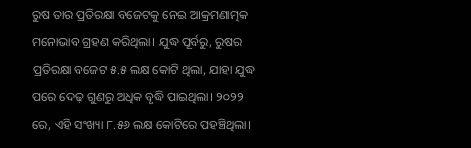ରୁଷ ତାର ପ୍ରତିରକ୍ଷା ବଜେଟକୁ ନେଇ ଆକ୍ରମଣାତ୍ମକ ମନୋଭାବ ଗ୍ରହଣ କରିଥିଲା। ଯୁଦ୍ଧ ପୂର୍ବରୁ, ରୁଷର ପ୍ରତିରକ୍ଷା ବଜେଟ ୫.୫ ଲକ୍ଷ କୋଟି ଥିଲା, ଯାହା ଯୁଦ୍ଧ ପରେ ଦେଢ଼ ଗୁଣରୁ ଅଧିକ ବୃଦ୍ଧି ପାଇଥିଲା। ୨୦୨୨ ରେ, ଏହି ସଂଖ୍ୟା ୮.୫୬ ଲକ୍ଷ କୋଟିରେ ପହଞ୍ଚିଥିଲା।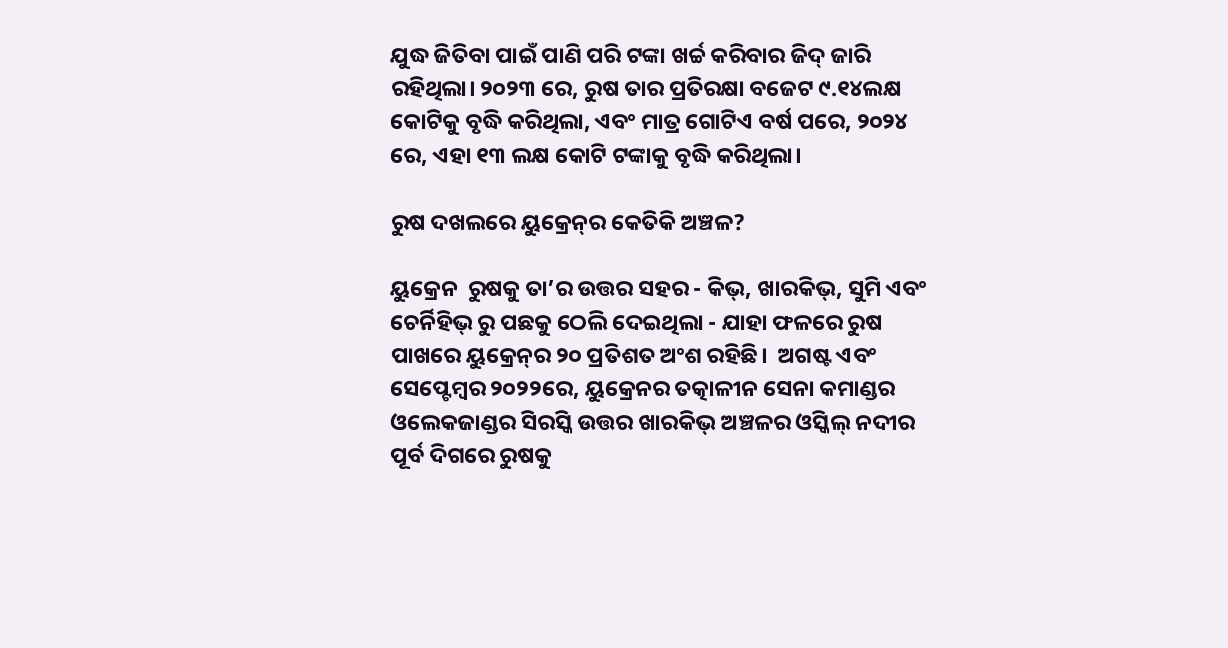ଯୁଦ୍ଧ ଜିତିବା ପାଇଁ ପାଣି ପରି ଟଙ୍କା ଖର୍ଚ୍ଚ କରିବାର ଜିଦ୍ ଜାରି ରହିଥିଲା। ୨୦୨୩ ରେ, ରୁଷ ତାର ପ୍ରତିରକ୍ଷା ବଜେଟ ୯.୧୪ଲକ୍ଷ କୋଟିକୁ ବୃଦ୍ଧି କରିଥିଲା, ଏବଂ ମାତ୍ର ଗୋଟିଏ ବର୍ଷ ପରେ, ୨୦୨୪ ରେ, ଏହା ୧୩ ଲକ୍ଷ କୋଟି ଟଙ୍କାକୁ ବୃଦ୍ଧି କରିଥିଲା।

ରୁଷ ଦଖଲରେ ୟୁକ୍ରେନ୍‌ର କେତିକି ଅଞ୍ଚଳ?

ୟୁକ୍ରେନ  ରୁଷକୁ ତା’ର ଉତ୍ତର ସହର - କିଭ୍, ଖାରକିଭ୍, ସୁମି ଏବଂ ଚେର୍ନିହିଭ୍ ରୁ ପଛକୁ ଠେଲି ଦେଇଥିଲା - ଯାହା ଫଳରେ ରୁଷ ପାଖରେ ୟୁକ୍ରେନ୍‌ର ୨୦ ପ୍ରତିଶତ ଅଂଶ ରହିଛି।  ଅଗଷ୍ଟ ଏବଂ ସେପ୍ଟେମ୍ବର ୨୦୨୨ରେ, ୟୁକ୍ରେନର ତତ୍କାଳୀନ ସେନା କମାଣ୍ଡର ଓଲେକଜାଣ୍ଡର ସିରସ୍କି ଉତ୍ତର ଖାରକିଭ୍ ଅଞ୍ଚଳର ଓସ୍କିଲ୍ ନଦୀର ପୂର୍ବ ଦିଗରେ ରୁଷକୁ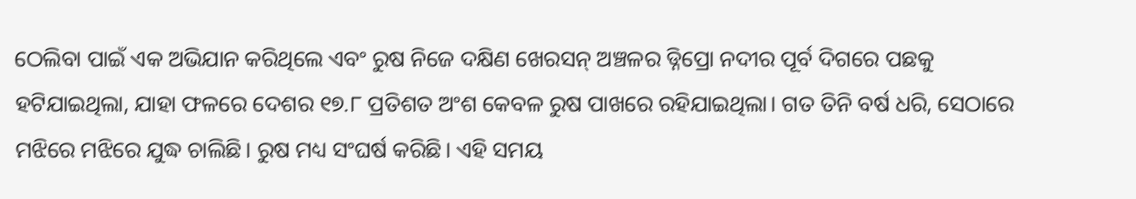ଠେଲିବା ପାଇଁ ଏକ ଅଭିଯାନ କରିଥିଲେ ଏବଂ ରୁଷ ନିଜେ ଦକ୍ଷିଣ ଖେରସନ୍ ଅଞ୍ଚଳର ଡ୍ନିପ୍ରୋ ନଦୀର ପୂର୍ବ ଦିଗରେ ପଛକୁ ହଟିଯାଇଥିଲା, ଯାହା ଫଳରେ ଦେଶର ୧୭.୮ ପ୍ରତିଶତ ଅଂଶ କେବଳ ରୁଷ ପାଖରେ ରହିଯାଇଥିଲା। ଗତ ତିନି ବର୍ଷ ଧରି, ସେଠାରେ ମଝିରେ ମଝିରେ ଯୁଦ୍ଧ ଚାଲିଛି। ରୁଷ ମଧ୍ୟ ସଂଘର୍ଷ କରିଛି। ଏହି ସମୟ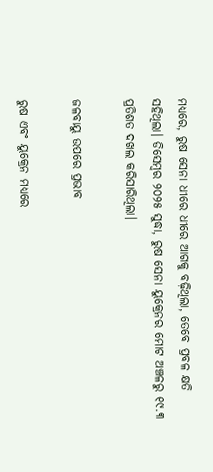ମଧ୍ୟରେ, ରୁଷ ସେନା ଧୀରେ ଧୀରେ ଆଗକୁ ବଢ଼ିଥିଲା, ତେବେ ପ୍ରବଳ କ୍ଷତି ସହିଥିଲା। ଡିସେମ୍ବର ୨୦୨୫ ସୁଦ୍ଧା, ରୁଷ ସେନା ୟୁକ୍ରେନର ମୋଟ ଅଞ୍ଚଳରୁ ୧୯.୩ ପ୍ରତିଶତ ଦଖଲ କରିସାରିଥିଲା।

ଜଳବାୟୁ ଉପରେ ପ୍ରଭାବ

ରୁଷ ଏବଂ ୟୁକ୍ରେନ ମଧ୍ୟରେ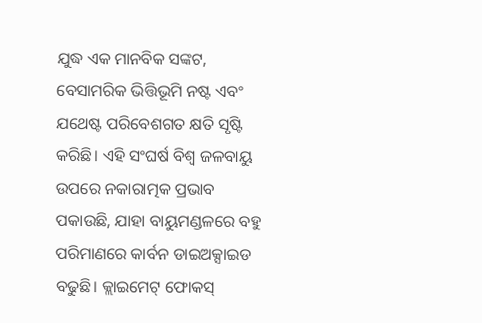ଯୁଦ୍ଧ ଏକ ମାନବିକ ସଙ୍କଟ, ବେସାମରିକ ଭିତ୍ତିଭୂମି ନଷ୍ଟ ଏବଂ ଯଥେଷ୍ଟ ପରିବେଶଗତ କ୍ଷତି ସୃଷ୍ଟି କରିଛି। ଏହି ସଂଘର୍ଷ ବିଶ୍ୱ ଜଳବାୟୁ ଉପରେ ନକାରାତ୍ମକ ପ୍ରଭାବ ପକାଉଛି, ଯାହା ବାୟୁମଣ୍ଡଳରେ ବହୁ ପରିମାଣରେ କାର୍ବନ ଡାଇଅକ୍ସାଇଡ ବଢୁଛି। କ୍ଲାଇମେଟ୍ ଫୋକସ୍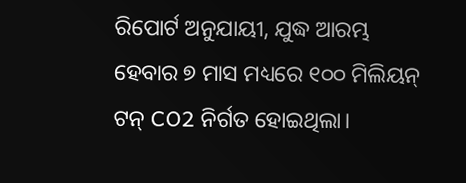ରିପୋର୍ଟ ଅନୁଯାୟୀ, ଯୁଦ୍ଧ ଆରମ୍ଭ ହେବାର ୭ ମାସ ମଧ୍ୟରେ ୧୦୦ ମିଲିୟନ୍ ଟନ୍ CO2 ନିର୍ଗତ ହୋଇଥିଲା।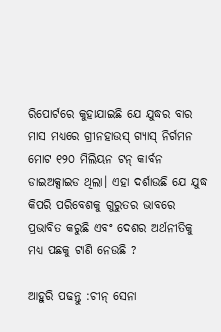ରିପୋର୍ଟରେ କୁହାଯାଇଛି ଯେ ଯୁଦ୍ଧର ବାର ମାସ ମଧ୍ୟରେ ଗ୍ରୀନହାଉସ୍ ଗ୍ୟାସ୍ ନିର୍ଗମନ ମୋଟ ୧୨୦ ମିଲିୟନ ଟନ୍ କାର୍ବନ ଡାଇଅକ୍ସାଇଡ ଥିଲା। ଏହା ଦର୍ଶାଉଛି ଯେ ଯୁଦ୍ଧ କିପରି ପରିବେଶକୁ ଗୁରୁତର ଭାବରେ ପ୍ରଭାବିତ କରୁଛି ଏବଂ ଦେଶର ଅର୍ଥନୀତିକୁ ମଧ୍ୟ ପଛକୁ ଟାଣି ନେଉଛି ?

ଆହୁରି ପଢନ୍ତୁ :ଚୀନ୍ ସେନା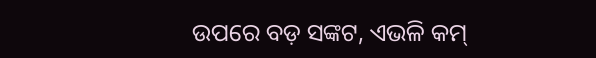ଉପରେ ବଡ଼ ସଙ୍କଟ, ଏଭଳି କମ୍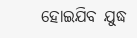ହୋଇଯିବ ଯୁଦ୍ଧ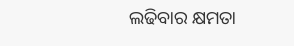ଲଢିବାର କ୍ଷମତା